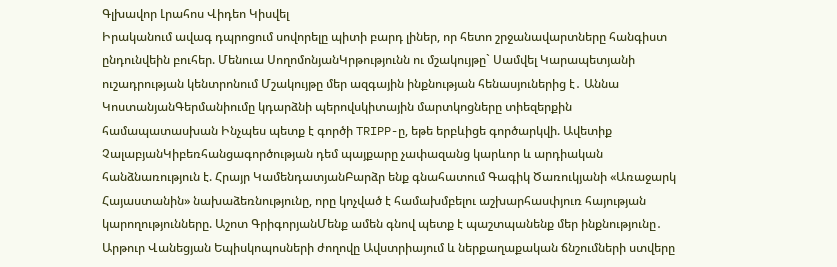Գլխավոր Լրահոս Վիդեո Կիսվել
Իրականում ավագ դպրոցում սովորելը պիտի բարդ լիներ, որ հետո շրջանավարտները հանգիստ ընդունվեին բուհեր. Մենուա ՍողոմոնյանԿրթությունն ու մշակույթը` Սամվել Կարապետյանի ուշադրության կենտրոնում Մշակույթը մեր ազգային ինքնության հենասյուներից է․ Աննա ԿոստանյանԳերմանիումը կդարձնի պերովսկիտային մարտկոցները տիեզերքին համապատասխան Ինչպես պետք է գործի TRIPP-ը, եթե երբևիցե գործարկվի. Ավետիք ՉալաբյանԿիբեռհանցագործության դեմ պայքարը չափազանց կարևոր և արդիական հանձնառություն է. Հրայր ԿամենդատյանԲարձր ենք գնահատում Գագիկ Ծառուկյանի «Առաջարկ Հայաստանին» նախաձեռնությունը, որը կոչված է համախմբելու աշխարհասփյուռ հայության կարողությունները. Աշոտ ԳրիգորյանՄենք ամեն գնով պետք է պաշտպանենք մեր ինքնությունը․ Արթուր Վանեցյան Եպիսկոպոսների ժողովը Ավստրիայում և ներքաղաքական ճնշումների ստվերը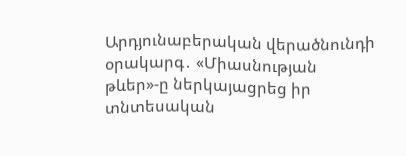Արդյունաբերական վերածնունդի օրակարգ․ «Միասնության թևեր»-ը ներկայացրեց իր տնտեսական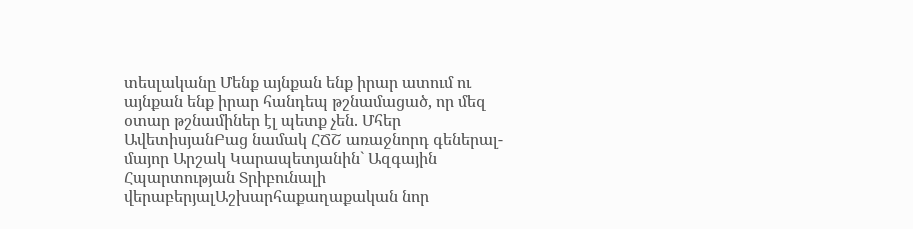տեսլականը Մենք այնքան ենք իրար ատում ու այնքան ենք իրար հանդեպ թշնամացած, որ մեզ օտար թշնամիներ էլ պետք չեն. Մհեր ԱվետիսյանԲաց նամակ ՀՃՇ առաջնորդ գեներալ-մայոր Արշակ Կարապետյանին` Ազգային Հպարտության Տրիբունալի վերաբերյալԱշխարհաքաղաքական նոր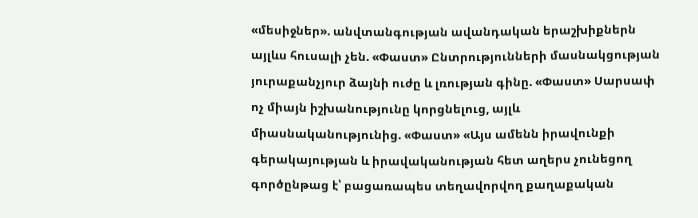«մեսիջներ». անվտանգության ավանդական երաշխիքներն այլևս հուսալի չեն. «Փաստ» Ընտրությունների մասնակցության յուրաքանչյուր ձայնի ուժը և լռության գինը. «Փաստ» Սարսափ ոչ միայն իշխանությունը կորցնելուց, այլև միասնականությունից. «Փաստ» «Այս ամենն իրավունքի գերակայության և իրավականության հետ աղերս չունեցող գործընթաց է՝ բացառապես տեղավորվող քաղաքական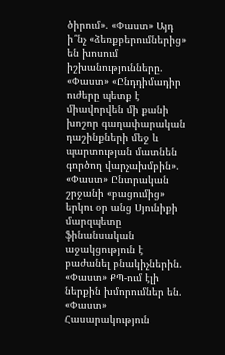ծիրում». «Փաստ» Այդ ի՞նչ «ձեռքբերումներից» են խոսում իշխանությունները. «Փաստ» «Ընդդիմադիր ուժերը պետք է միավորվեն մի քանի խոշոր գաղափարական դաշինքների մեջ և պարտության մատնեն գործող վարչախմբին». «Փաստ» Ընտրական շրջանի «բացումից» երկու օր անց Սյունիքի մարզպետը ֆինանսական աջակցություն է բաժանել բնակիչներին. «Փաստ» ՔՊ-ում էլի ներքին խմորումներ են. «Փաստ»
Հասարակություն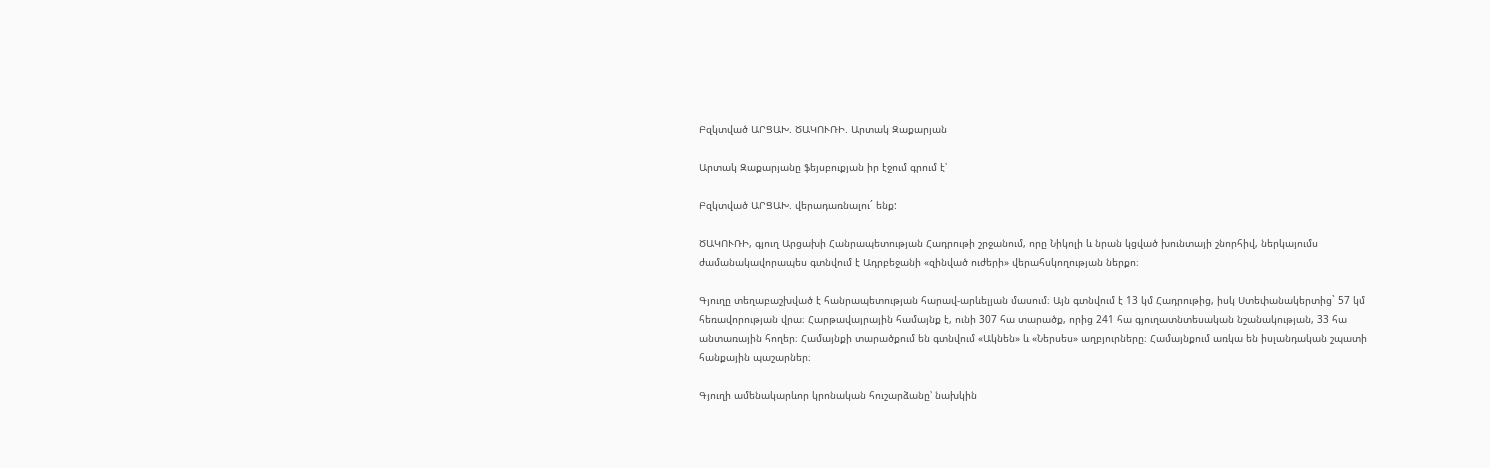Բզկտված ԱՐՑԱԽ. ԾԱԿՈՒՌԻ. Արտակ Զաքարյան

Արտակ Զաքարյանը ֆեյսբուքյան իր էջում գրում է՝

Բզկտված ԱՐՑԱԽ. վերադառնալու´ ենք:

ԾԱԿՈՒՌԻ, գյուղ Արցախի Հանրապետության Հադրութի շրջանում, որը Նիկոլի և նրան կցված խունտայի շնորհիվ, ներկայումս ժամանակավորապես գտնվում է Ադրբեջանի «զինված ուժերի» վերահսկողության ներքո։

Գյուղը տեղաբաշխված է հանրապետության հարավ-արևելյան մասում։ Այն գտնվում է 13 կմ Հադրութից, իսկ Ստեփանակերտից` 57 կմ հեռավորության վրա։ Հարթավայրային համայնք է, ունի 307 հա տարածք, որից 241 հա գյուղատնտեսական նշանակության, 33 հա անտառային հողեր։ Համայնքի տարածքում են գտնվում «Ակնեն» և «Ներսես» աղբյուրները։ Համայնքում առկա են իսլանդական շպատի հանքային պաշարներ։

Գյուղի ամենակարևոր կրոնական հուշարձանը՝ նախկին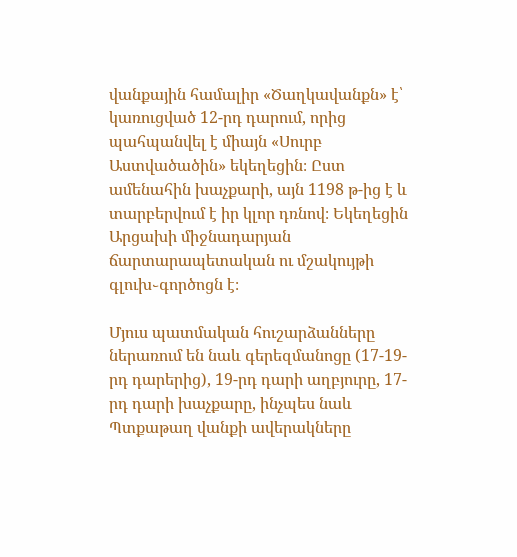վանքային համալիր «Ծաղկավանքն» է՝ կառուցված 12-րդ դարում, որից պահպանվել է միայն «Սուրբ Աստվածածին» եկեղեցին։ Ըստ ամենահին խաչքարի, այն 1198 թ-ից է և տարբերվում է իր կլոր դռնով։ Եկեղեցին Արցախի միջնադարյան ճարտարապետական ու մշակույթի գլուխ֊գործոցն է։

Մյուս պատմական հուշարձանները ներառում են նաև գերեզմանոցը (17-19-րդ դարերից), 19-րդ դարի աղբյուրը, 17-րդ դարի խաչքարը, ինչպես նաև Պտքաթաղ վանքի ավերակները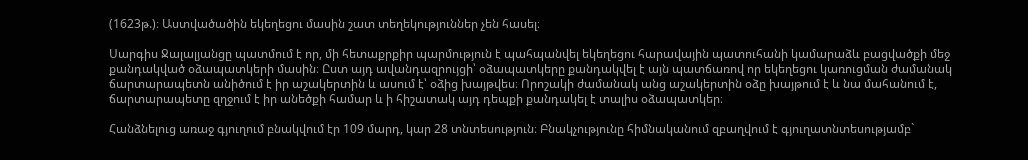(1623թ.)։ Աստվածածին եկեղեցու մասին շատ տեղեկություններ չեն հասել։

Սարգիս Ջալալյանցը պատմում է որ, մի հետաքրքիր պարմություն է պահպանվել եկեղեցու հարավային պատուհանի կամարաձև բացվածքի մեջ քանդակված օձապատկերի մասին։ Ըստ այդ ավանդազրույցի՝ օձապատկերը քանդակվել է այն պատճառով որ եկեղեցու կառուցման ժամանակ ճարտարապետն անիծում է իր աշակերտին և ասում է՝ օձից խայթվես։ Որոշակի ժամանակ անց աշակերտին օձը խայթում է և նա մահանում է, ճարտարապետը զղջում է իր անեծքի համար և ի հիշատակ այդ դեպքի քանդակել է տալիս օձապատկեր։

Հանձնելուց առաջ գյուղում բնակվում էր 109 մարդ, կար 28 տնտեսություն։ Բնակչությունը հիմնականում զբաղվում է գյուղատնտեսությամբ`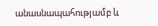անասնապահությամբ և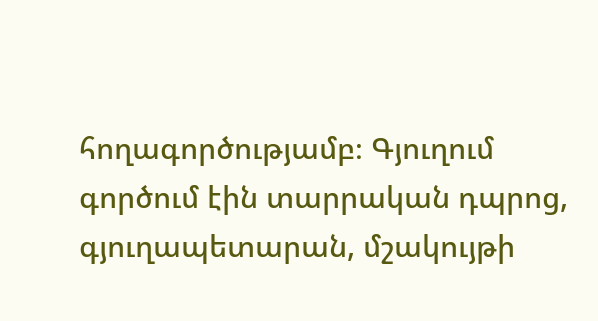հողագործությամբ։ Գյուղում գործում էին տարրական դպրոց, գյուղապետարան, մշակույթի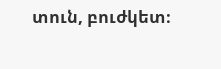տուն, բուժկետ։